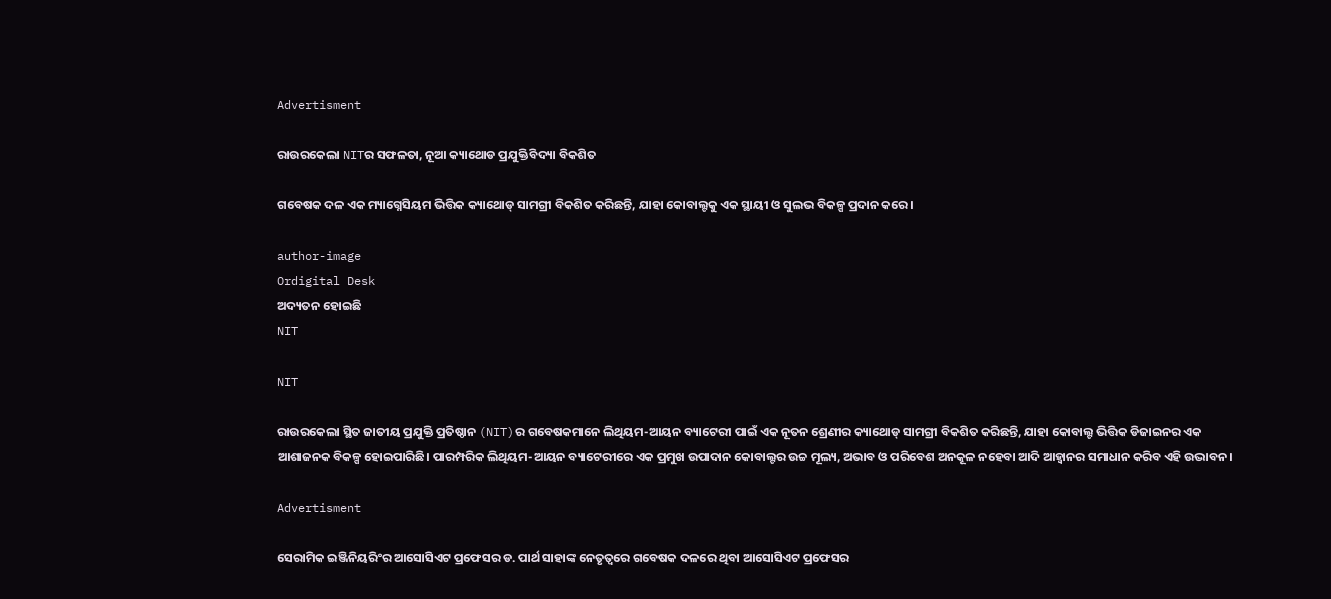Advertisment

ରାଉରକେଲା NITର ସଫଳତା, ନୂଆ କ୍ୟାଥୋଡ ପ୍ରଯୁକ୍ତିବିଦ୍ୟା ବିକଶିତ

ଗବେଷକ ଦଳ ଏକ ମ୍ୟାଗ୍ନେସିୟମ ଭିତ୍ତିକ କ୍ୟାଥୋଡ୍ ସାମଗ୍ରୀ ବିକଶିତ କରିଛନ୍ତି, ଯାହା କୋବାଲ୍ଟକୁ ଏକ ସ୍ଥାୟୀ ଓ ସୁଲଭ ବିକଳ୍ପ ପ୍ରଦାନ କରେ।

author-image
Ordigital Desk
ଅଦ୍ୟତନ ହୋଇଛି
NIT

NIT

ରାଉରକେଲା ସ୍ଥିତ ଜାତୀୟ ପ୍ରଯୁକ୍ତି ପ୍ରତିଷ୍ଠାନ (NIT)ର ଗବେଷକମାନେ ଲିଥିୟମ-ଆୟନ ବ୍ୟାଟେରୀ ପାଇଁ ଏକ ନୂତନ ଶ୍ରେଣୀର କ୍ୟାଥୋଡ୍‌ ସାମଗ୍ରୀ ବିକଶିତ କରିଛନ୍ତି, ଯାହା କୋବାଲ୍ଟ ଭିତ୍ତିକ ଡିଜାଇନର ଏକ ଆଶାଜନକ ବିକଳ୍ପ ହୋଇପାରିଛି। ପାରମ୍ପରିକ ଲିଥିୟମ-ଆୟନ ବ୍ୟାଟେରୀରେ ଏକ ପ୍ରମୁଖ ଉପାଦାନ କୋବାଲ୍ଟର ଉଚ୍ଚ ମୂଲ୍ୟ, ଅଭାବ ଓ ପରିବେଶ ଅନକୂଳ ନହେବା ଆଦି ଆହ୍ୱାନର ସମାଧାନ କରିବ ଏହି ଉଦ୍ଭାବନ।

Advertisment

ସେରାମିକ ଇଞ୍ଜିନିୟରିଂର ଆସୋସିଏଟ ପ୍ରଫେସର ଡ. ପାର୍ଥ ସାହାଙ୍କ ନେତୃତ୍ୱରେ ଗବେଷକ ଦଳରେ ଥିବା ଆସୋସିଏଟ ପ୍ରଫେସର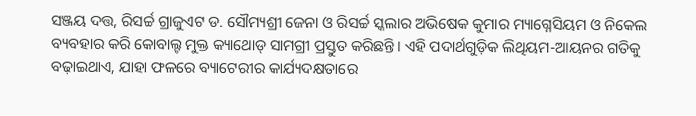ସଞ୍ଜୟ ଦତ୍ତ, ରିସର୍ଚ୍ଚ ଗ୍ରାଜୁଏଟ ଡ. ସୌମ୍ୟଶ୍ରୀ ଜେନା ଓ ରିସର୍ଚ୍ଚ ସ୍କଲାର ଅଭିଷେକ କୁମାର ମ୍ୟାଗ୍ନେସିୟମ ଓ ନିକେଲ ବ୍ୟବହାର କରି କୋବାଲ୍ଟ ମୁକ୍ତ କ୍ୟାଥୋଡ୍‌ ସାମଗ୍ରୀ ପ୍ରସ୍ତୁତ କରିଛନ୍ତି। ଏହି ପଦାର୍ଥଗୁଡ଼ିକ ଲିଥିୟମ-ଆୟନର ଗତିକୁ ବଢ଼ାଇଥାଏ, ଯାହା ଫଳରେ ବ୍ୟାଟେରୀର କାର୍ଯ୍ୟଦକ୍ଷତାରେ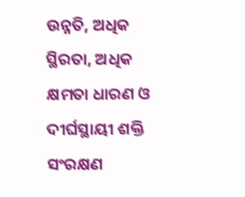ଉନ୍ନତି, ଅଧିକ ସ୍ଥିରତା, ଅଧିକ କ୍ଷମତା ଧାରଣ ଓ ଦୀର୍ଘସ୍ଥାୟୀ ଶକ୍ତି ସଂରକ୍ଷଣ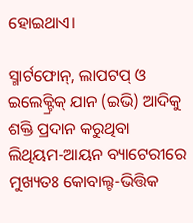ହୋଇଥାଏ।

ସ୍ମାର୍ଟଫୋନ୍‌, ଲାପଟପ୍‌ ଓ ଇଲେକ୍ଟ୍ରିକ୍ ଯାନ (ଇଭି) ଆଦିକୁ ଶକ୍ତି ପ୍ରଦାନ କରୁଥିବା ଲିଥିୟମ-ଆୟନ ବ୍ୟାଟେରୀରେ ମୁଖ୍ୟତଃ କୋବାଲ୍ଟ-ଭିତ୍ତିକ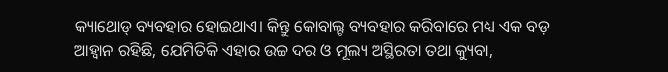କ୍ୟାଥୋଡ୍ ବ୍ୟବହାର ହୋଇଥାଏ। କିନ୍ତୁ କୋବାଲ୍ଟ ବ୍ୟବହାର କରିବାରେ ମଧ୍ୟ ଏକ ବଡ଼ ଆହ୍ୱାନ ରହିଛି, ଯେମିତିକି ଏହାର ଉଚ୍ଚ ଦର ଓ ମୂଲ୍ୟ ଅସ୍ଥିରତା ତଥା କ୍ୟୁବା,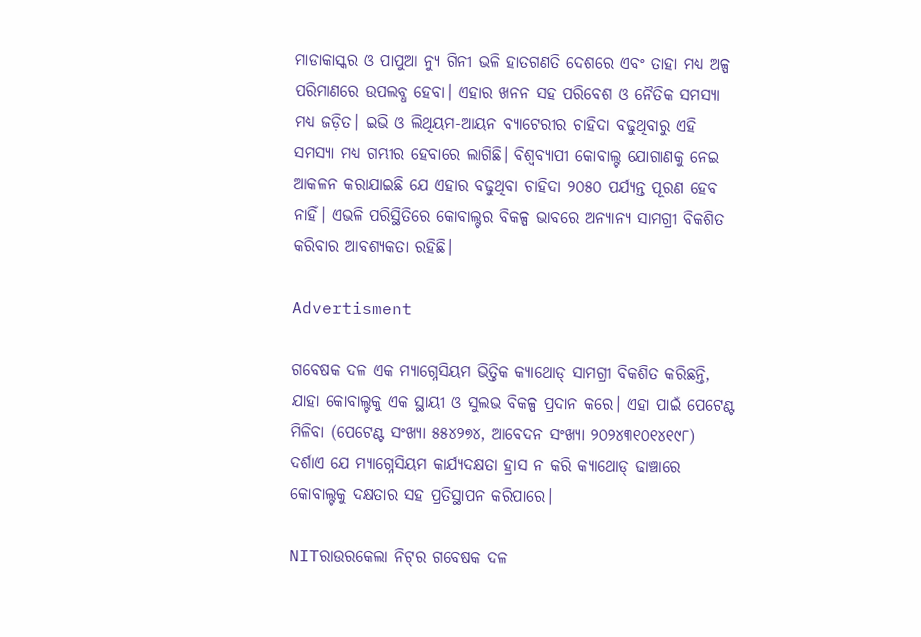ମାଡାକାସ୍କର ଓ ପାପୁଆ ନ୍ୟୁ ଗିନୀ ଭଳି ହାତଗଣତି ଦେଶରେ ଏବଂ ତାହା ମଧ୍ୟ ଅଳ୍ପ ପରିମାଣରେ ଉପଲବ୍ଧ ହେବା। ଏହାର ଖନନ ସହ ପରିବେଶ ଓ ନୈତିକ ସମସ୍ୟା ମଧ୍ୟ ଜଡ଼ିତ। ଇଭି ଓ ଲିଥିୟମ-ଆୟନ ବ୍ୟାଟେରୀର ଚାହିଦା ବଢୁଥିବାରୁ ଏହି ସମସ୍ୟା ମଧ୍ୟ ଗମ୍ଭୀର ହେବାରେ ଲାଗିଛି। ବିଶ୍ୱବ୍ୟାପୀ କୋବାଲ୍ଟ ଯୋଗାଣକୁ ନେଇ ଆକଳନ କରାଯାଇଛି ଯେ ଏହାର ବଢୁଥିବା ଚାହିଦା ୨୦୫୦ ପର୍ଯ୍ୟନ୍ତ ପୂରଣ ହେବ ନାହିଁ। ଏଭଳି ପରିସ୍ଥିତିରେ କୋବାଲ୍ଟର ବିକଳ୍ପ ଭାବରେ ଅନ୍ୟାନ୍ୟ ସାମଗ୍ରୀ ବିକଶିତ କରିବାର ଆବଶ୍ୟକତା ରହିଛି।

Advertisment

ଗବେଷକ ଦଳ ଏକ ମ୍ୟାଗ୍ନେସିୟମ ଭିତ୍ତିକ କ୍ୟାଥୋଡ୍ ସାମଗ୍ରୀ ବିକଶିତ କରିଛନ୍ତି, ଯାହା କୋବାଲ୍ଟକୁ ଏକ ସ୍ଥାୟୀ ଓ ସୁଲଭ ବିକଳ୍ପ ପ୍ରଦାନ କରେ। ଏହା ପାଇଁ ପେଟେଣ୍ଟ ମିଳିବା (ପେଟେଣ୍ଟ ସଂଖ୍ୟା ୫୫୪୨୭୪, ଆବେଦନ ସଂଖ୍ୟା ୨୦୨୪୩୧୦୧୪୧୯୮) ଦର୍ଶାଏ ଯେ ମ୍ୟାଗ୍ନେସିୟମ କାର୍ଯ୍ୟଦକ୍ଷତା ହ୍ରାସ ନ କରି କ୍ୟାଥୋଡ୍ ଢାଞ୍ଚାରେ କୋବାଲ୍ଟକୁ ଦକ୍ଷତାର ସହ ପ୍ରତିସ୍ଥାପନ କରିପାରେ।

NITରାଉରକେଲା ନିଟ୍‌ର ଗବେଷକ ଦଳ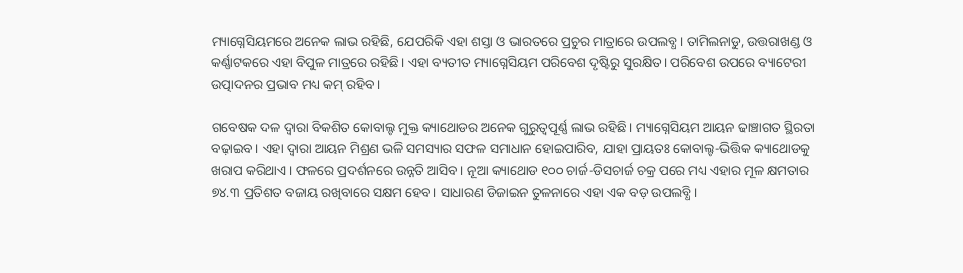ମ୍ୟାଗ୍ନେସିୟମରେ ଅନେକ ଲାଭ ରହିଛି, ଯେପରିକି ଏହା ଶସ୍ତା ଓ ଭାରତରେ ପ୍ରଚୁର ମାତ୍ରାରେ ଉପଲବ୍ଧ। ତାମିଲନାଡୁ, ଉତ୍ତରାଖଣ୍ଡ ଓ କର୍ଣ୍ଣାଟକରେ ଏହା ବିପୁଳ ମାତ୍ରରେ ରହିଛି। ଏହା ବ୍ୟତୀତ ମ୍ୟାଗ୍ନେସିୟମ ପରିବେଶ ଦୃଷ୍ଟିରୁ ସୁରକ୍ଷିତ। ପରିବେଶ ଉପରେ ବ୍ୟାଟେରୀ ଉତ୍ପାଦନର ପ୍ରଭାବ ମଧ୍ୟ କମ୍ ରହିବ।

ଗବେଷକ ଦଳ ଦ୍ୱାରା ବିକଶିତ କୋବାଲ୍ଟ ମୁକ୍ତ କ୍ୟାଥୋଡର ଅନେକ ଗୁରୁତ୍ୱପୂର୍ଣ୍ଣ ଲାଭ ରହିଛି। ମ୍ୟାଗ୍ନେସିୟମ ଆୟନ ଢାଞ୍ଚାଗତ ସ୍ଥିରତା ବଢ଼ାଇବ। ଏହା ଦ୍ୱାରା ଆୟନ ମିଶ୍ରଣ ଭଳି ସମସ୍ୟାର ସଫଳ ସମାଧାନ ହୋଇପାରିବ, ଯାହା ପ୍ରାୟତଃ କୋବାଲ୍ଟ-ଭିତ୍ତିକ କ୍ୟାଥୋଡକୁ ଖରାପ କରିଥାଏ। ଫଳରେ ପ୍ରଦର୍ଶନରେ ଉନ୍ନତି ଆସିବ। ନୂଆ କ୍ୟାଥୋଡ ୧୦୦ ଚାର୍ଜ-ଡିସଚାର୍ଜ ଚକ୍ର ପରେ ମଧ୍ୟ ଏହାର ମୂଳ କ୍ଷମତାର ୭୪.୩ ପ୍ରତିଶତ ବଜାୟ ରଖିବାରେ ସକ୍ଷମ ହେବ। ସାଧାରଣ ଡିଜାଇନ ତୁଳନାରେ ଏହା ଏକ ବଡ଼ ଉପଲବ୍ଧି।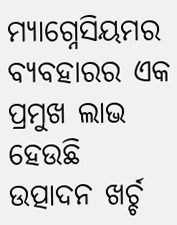ମ୍ୟାଗ୍ନେସିୟମର ବ୍ୟବହାରର ଏକ ପ୍ରମୁଖ ଲାଭ ହେଉଛି ଉତ୍ପାଦନ ଖର୍ଚ୍ଚ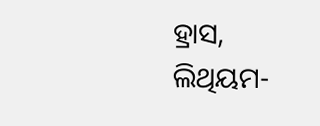ହ୍ରାସ, ଲିଥିୟମ-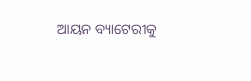ଆୟନ ବ୍ୟାଟେରୀକୁ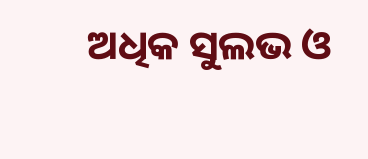ଅଧିକ ସୁଲଭ ଓ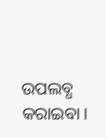ଉପଲବ୍ଧ କରାଇବା।